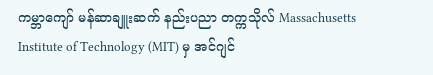ကမ္ဘာကျော် မန်ဆာချူးဆက် နည်းပညာ တက္ကသိုလ် Massachusetts Institute of Technology (MIT) မှ အင်ဂျင်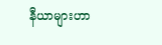နီယာများဟာ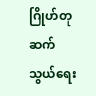ဂြိုဟ်တု ဆက်သွယ်ရေး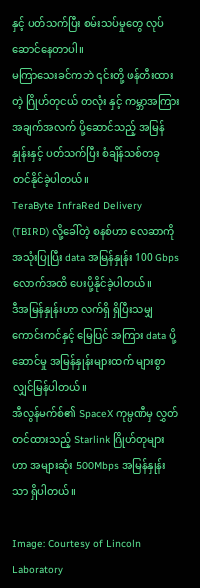နှင့် ပတ်သက်ပြီး စမ်းသပ်မှုတွေ လုပ်ဆောင်နေတာပါ။
မကြာသေးခင်ကဘဲ ၎င်းတို့ ဖန်တီးထားတဲ့ ဂြိုဟ်တုငယ် တလုံး နှင့် ကမ္ဘာအကြား အချက်အလက် ပို့ဆောင်သည့် အမြန်နှုန်းနှင့် ပတ်သက်ပြီး စံချိန်သစ်တခု တင်နိုင်ခဲ့ပါတယ်။
TeraByte InfraRed Delivery (TBIRD) လို့ခေါ်တဲ့ စနစ်ဟာ လေဆာကို အသုံးပြုပြီး data အမြန်နှုန်း 100 Gbps လောက်အထိ ပေးပို့နိုင်ခဲ့ပါတယ်။
ဒီအမြန်နှုန်းဟာ လက်ရှိ ရှိပြီးသမျှ ကောင်းကင်နှင့် မြေပြင် အကြား data ပို့ဆောင်မှု အမြန်နှုန်းများထက် များစွာ လျှင်မြန်ပါတယ်။
အီလွန်မက်စ်၏ SpaceX ကုမ္ပဏီမှ လွှတ်တင်ထားသည့် Starlink ဂြိုဟ်တုများဟာ အများဆုံး 500Mbps အမြန်နှုန်းသာ ရှိပါတယ်။

Image: Courtesy of Lincoln Laboratory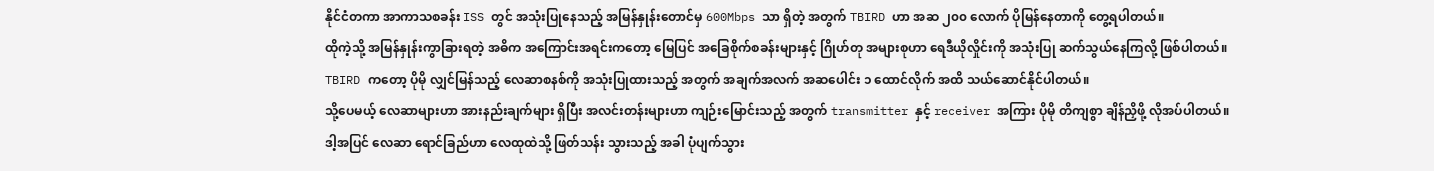နိုင်ငံတကာ အာကာသစခန်း ISS တွင် အသုံးပြုနေသည့် အမြန်နှုန်းတောင်မှ 600Mbps သာ ရှိတဲ့ အတွက် TBIRD ဟာ အဆ ၂၀၀ လောက် ပိုမြန်နေတာကို တွေ့ရပါတယ်။
ထိုကဲ့သို့ အမြန်နှုန်းကွာခြားရတဲ့ အဓိက အကြောင်းအရင်းကတော့ မြေပြင် အခြေစိုက်စခန်းများနှင့် ဂြိုဟ်တု အများစုဟာ ရေဒီယိုလှိုင်းကို အသုံးပြု ဆက်သွယ်နေကြလို့ ဖြစ်ပါတယ်။
TBIRD ကတော့ ပိုမို လျှင်မြန်သည့် လေဆာစနစ်ကို အသုံးပြုထားသည့် အတွက် အချက်အလက် အဆပေါင်း ၁ ထောင်လိုက် အထိ သယ်ဆောင်နိုင်ပါတယ်။
သို့ပေမယ့် လေဆာများဟာ အားနည်းချက်များ ရှိပြီး အလင်းတန်းများဟာ ကျဉ်းမြောင်းသည့် အတွက် transmitter နှင့် receiver အကြား ပိုမို တိကျစွာ ချိန်ညှိဖို့ လိုအပ်ပါတယ်။
ဒါ့အပြင် လေဆာ ရောင်ခြည်ဟာ လေထုထဲသို့ ဖြတ်သန်း သွားသည့် အခါ ပုံပျက်သွား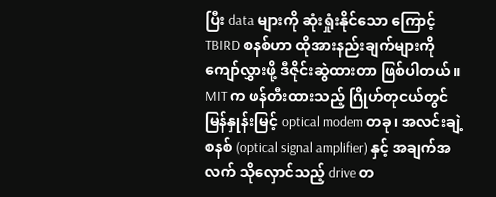ပြီး data များကို ဆုံးရှုံးနိုင်သော ကြောင့် TBIRD စနစ်ဟာ ထိုအားနည်းချက်များကို ကျော်လွှားဖို့ ဒီဇိုင်းဆွဲထားတာ ဖြစ်ပါတယ်။
MIT က ဖန်တီးထားသည့် ဂြိုဟ်တုငယ်တွင် မြန်နှုန်းမြင့် optical modem တခု၊ အလင်းချဲ့ စနစ် (optical signal amplifier) နှင့် အချက်အလက် သိုလှောင်သည့် drive တ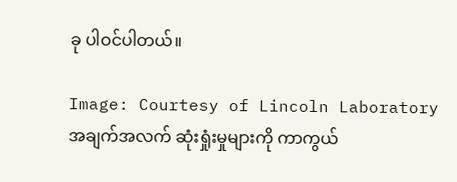ခု ပါဝင်ပါတယ်။

Image: Courtesy of Lincoln Laboratory
အချက်အလက် ဆုံးရှုံးမှုများကို ကာကွယ်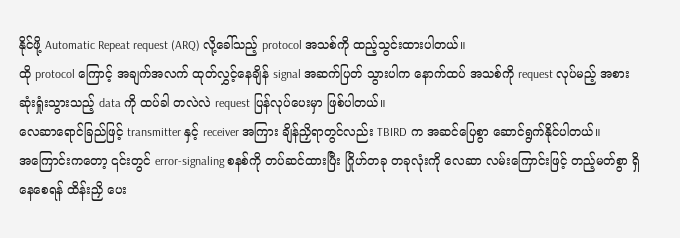နိုင်ဖို့ Automatic Repeat request (ARQ) လို့ခေါ်သည့် protocol အသစ်ကို ထည့်သွင်းထားပါတယ်။
ထို protocol ကြောင့် အချက်အလက် ထုတ်လွှင့်နေချိန် signal အဆက်ပြတ် သွားပါက နောက်ထပ် အသစ်ကို request လုပ်မည့် အစား ဆုံးရှုံးသွားသည့် data ကို ထပ်ခါ တလဲလဲ request ပြန်လုပ်ပေးမှာ ဖြစ်ပါတယ်။
လေဆာရောင်ခြည်ဖြင့် transmitter နှင့် receiver အကြား ချိန်ညှိရာတွင်လည်း TBIRD က အဆင်ပြေစွာ ဆောင်ရွက်နိုင်ပါတယ်။
အကြောင်းကတော့ ၎င်းတွင် error-signaling စနစ်ကို တပ်ဆင်ထားပြီး ဂြိုဟ်တခု တခုလုံးကို လေဆာ လမ်းကြောင်းဖြင့် တည့်မတ်စွာ ရှိနေစေရန် ထိန်းညှိ ပေး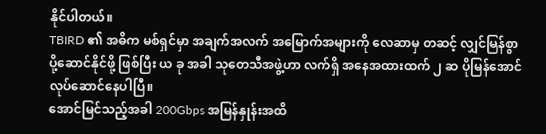နိုင်ပါတယ်။
TBIRD ၏ အဓိက မစ်ရှင်မှာ အချက်အလက် အမြောက်အများကို လေဆာမှ တဆင့် လျှင်မြန်စွာ ပို့ဆောင်နိုင်ဖို့ ဖြစ်ပြီး ယ ခု အခါ သုတေသီအဖွဲ့ဟာ လက်ရှိ အနေအထားထက် ၂ ဆ ပိုမြန်အောင် လုပ်ဆောင်နေပါပြီ။
အောင်မြင်သည့်အခါ 200Gbps အမြန်နှုန်းအထိ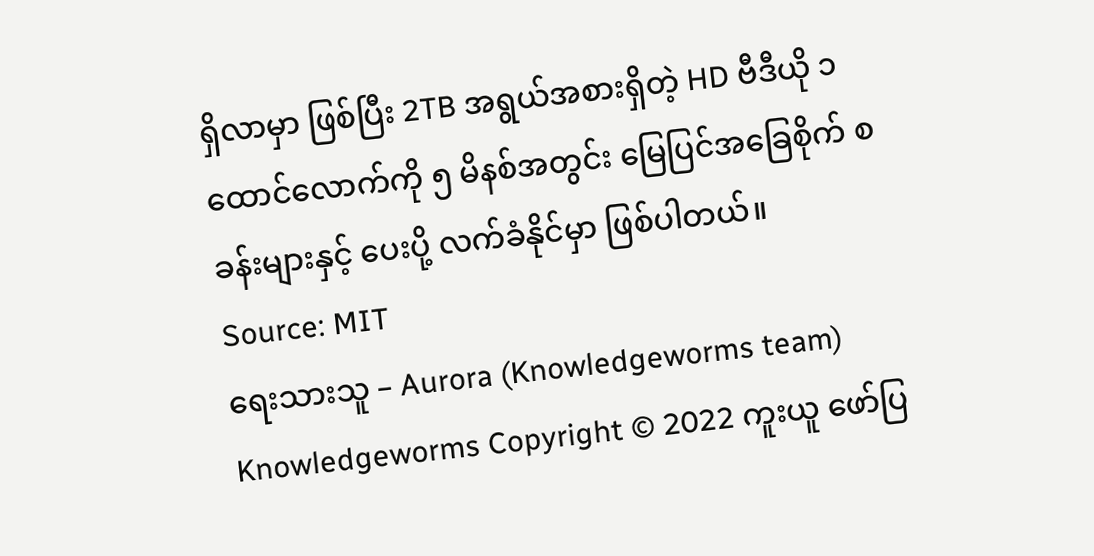ရှိလာမှာ ဖြစ်ပြီး 2TB အရွယ်အစားရှိတဲ့ HD ဗီဒီယို ၁ ထောင်လောက်ကို ၅ မိနစ်အတွင်း မြေပြင်အခြေစိုက် စခန်းများနှင့် ပေးပို့ လက်ခံနိုင်မှာ ဖြစ်ပါတယ်။
Source: MIT
ရေးသားသူ – Aurora (Knowledgeworms team)
Knowledgeworms Copyright © 2022 ကူးယူ ဖော်ပြ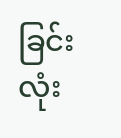ခြင်း လုံး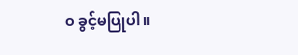ဝ ခွင့်မပြုပါ။